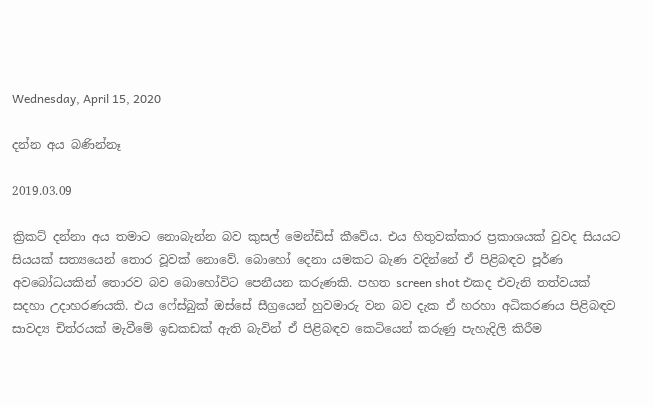Wednesday, April 15, 2020

දන්න අය බණින්නෑ

2019.03.09

ක්‍රිකට් දන්නා අය තමාට නොබැන්න බව කුසල් මෙන්ඩිස් කීවේය. එය හිතුවක්කාර ප්‍රකාශයක් වුවද සියයට සියයක් සත්‍යයෙන් තොර වූවක් නොවේ. බොහෝ දෙනා යමකට බැණ වදින්නේ ඒ පිළිබඳව පූර්ණ අවබෝධයකින් තොරව බව බොහෝවිට පෙනීයන කරුණකි. පහත screen shot එකද එවැනි තත්වයක් සදහා උදාහරණයකි. එය ෆේස්බුක් ඔස්සේ සීග්‍රයෙන් හුවමාරු වන බව දැක ඒ හරහා අධිකරණය පිළිබඳව සාවද්‍ය චිත්රයක් මැවීමේ ඉඩකඩක් ඇති බැවින් ඒ පිළිබඳව කෙටියෙන් කරුණු පැහැදිලි කිරීම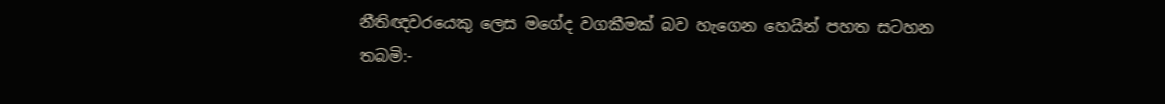නීතිඥවරයෙකු ලෙස මගේද වගකීමක් බව හැගෙන හෙයින් පහත සටහන තබමි:-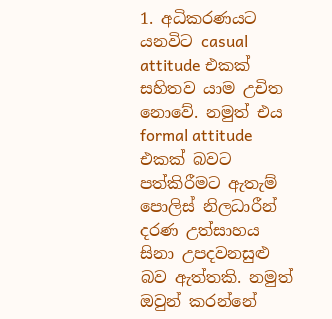1. අධිකරණයට යනවිට casual attitude එකක් සහිතව යාම උචිත නොවේ. නමුත් එය formal attitude එකක් බවට පත්කිරීමට ඇතැම් පොලිස් නිලධාරීන් දරණ උත්සාහය සිනා උපදවනසුළු බව ඇත්තකි. නමුත් ඔවුන් කරන්නේ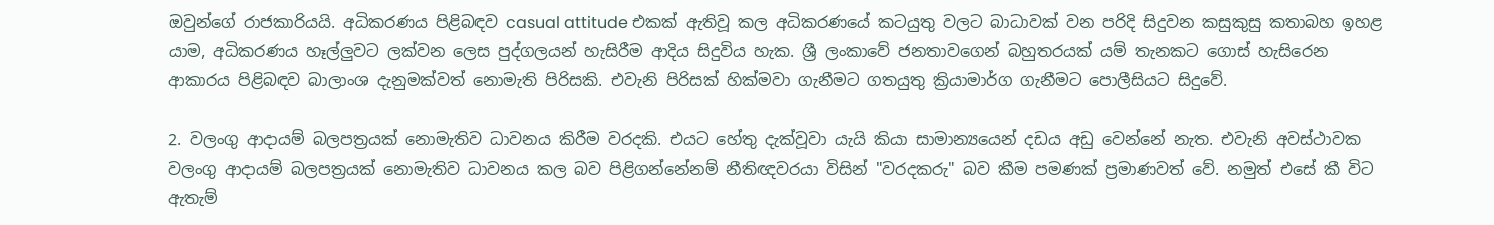ඔවුන්ගේ රාජකාරියයි. අධිකරණය පිළිබඳව casual attitude එකක් ඇතිවූ කල අධිකරණයේ කටයුතු වලට බාධාවක් වන පරිදි සිදුවන කසුකුසු කතාබහ ඉහළ යාම, අධිකරණය හෑල්ලුවට ලක්වන ලෙස පුද්ගලයන් හැසිරීම ආදිය සිදුවිය හැක. ශ්‍රී ලංකාවේ ජනතාවගෙන් බහුතරයක් යම් තැනකට ගොස් හැසිරෙන ආකාරය පිළිබඳව බාලාංශ දැනුමක්වත් නොමැති පිරිසකි. එවැනි පිරිසක් හික්මවා ගැනීමට ගතයුතු ක්‍රියාමාර්ග ගැනීමට පොලීසියට සිදුවේ.

2. වලංගු ආදායම් බලපත්‍රයක් නොමැතිව ධාවනය කිරීම වරදකි. එයට හේතු දැක්වූවා යැයි කියා සාමාන්‍යයෙන් දඩය අඩු වෙන්නේ නැත. එවැනි අවස්ථාවක වලංගු ආදායම් බලපත්‍රයක් නොමැතිව ධාවනය කල බව පිළිගන්නේනම් නීතිඥවරයා විසින් "වරදකරු" බව කීම පමණක් ප්‍රමාණවත් වේ. නමුත් එසේ කී විට ඇතැම්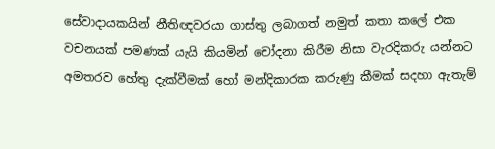සේවාදායකයින් නීතිඥවරයා ගාස්තු ලබාගත් නමුත් කතා කලේ එක වචනයක් පමණක් යැයි කියමින් චෝදනා කිරීම නිසා වැරදිකරු යන්නට අමතරව හේතු දැක්වීමක් හෝ මන්දිකාරක කරුණු කීමක් සදහා ඇතැම්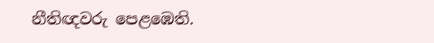නීතිඥවරු පෙළඹෙති.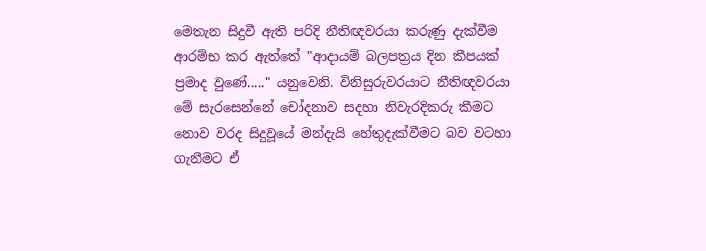මෙතැන සිදුවී ඇති පරිදි නීතිඥවරයා කරුණු දැක්වීම ආරම්භ කර ඇත්තේ "ආදායම් බලපත්‍රය දින කීපයක් ප්‍රමාද වුණේ....." යනුවෙනි. විනිසුරුවරයාට නීතිඥවරයා මේ සැරසෙන්නේ චෝදනාව සදහා නිවැරදිකරු කීමට නොව වරද සිදුවූයේ මන්දැයි හේතුදැක්වීමට බව වටහා ගැනීමට ඒ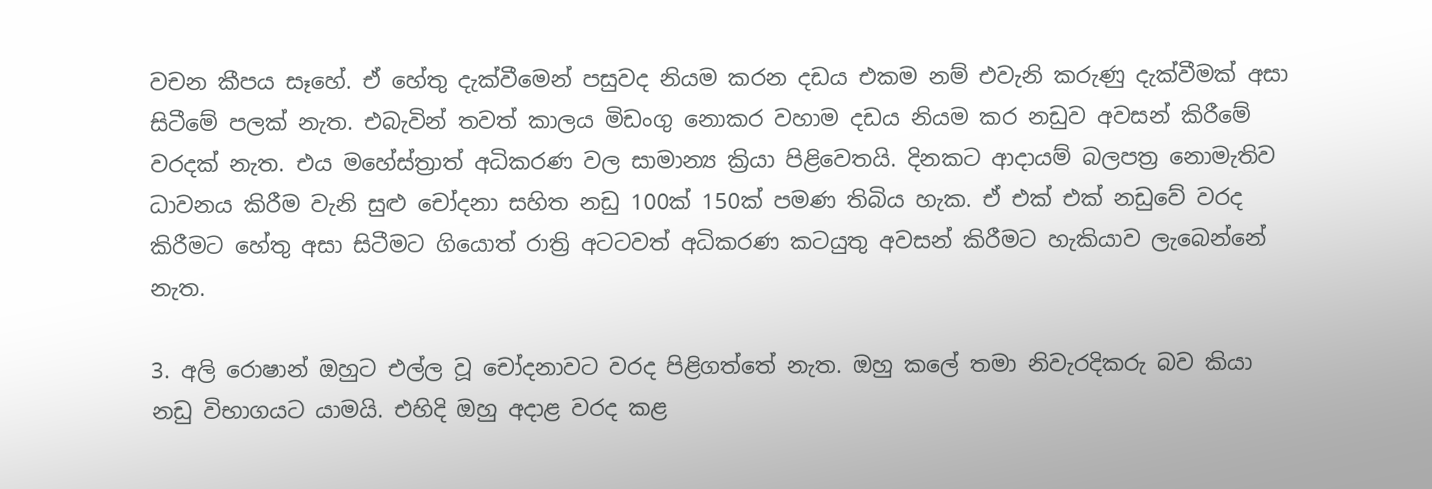වචන කීපය සෑහේ. ඒ හේතු දැක්වීමෙන් පසුවද නියම කරන දඩය එකම නම් එවැනි කරුණු දැක්වීමක් අසා සිටීමේ පලක් නැත. එබැවින් තවත් කාලය මිඩංගු නොකර වහාම දඩය නියම කර නඩුව අවසන් කිරීමේ වරදක් නැත. එය මහේස්ත්‍රාත් අධිකරණ වල සාමාන්‍ය ක්‍රියා පිළිවෙතයි. දිනකට ආදායම් බලපත්‍ර නොමැතිව ධාවනය කිරීම වැනි සුළු චෝදනා සහිත නඩු 100ක් 150ක් පමණ තිබිය හැක. ඒ එක් එක් නඩුවේ වරද කිරීමට හේතු අසා සිටීමට ගියොත් රාත්‍රි අටටවත් අධිකරණ කටයුතු අවසන් කිරීමට හැකියාව ලැබෙන්නේ නැත.

3. අලි රොෂාන් ඔහුට එල්ල වූ චෝදනාවට වරද පිළිගත්තේ නැත. ඔහු කලේ තමා නිවැරදිකරු බව කියා නඩු විභාගයට යාමයි. එහිදි ඔහු අදාළ වරද කළ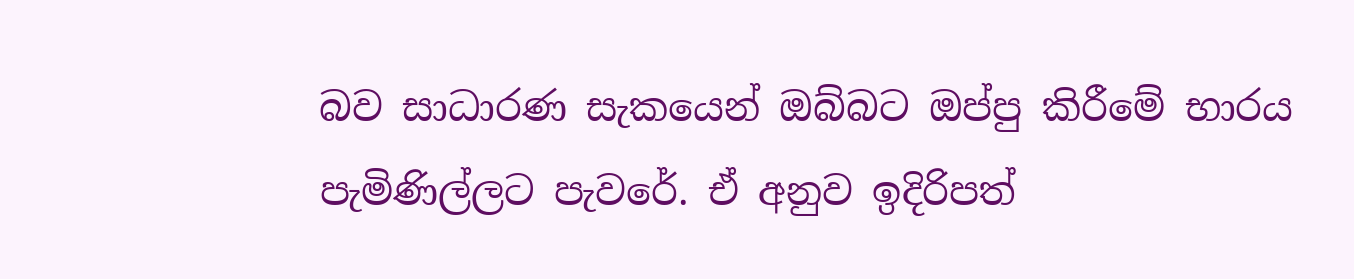බව සාධාරණ සැකයෙන් ඔබ්බට ඔප්පු කිරීමේ භාරය පැමිණිල්ලට පැවරේ. ඒ අනුව ඉදිරිපත්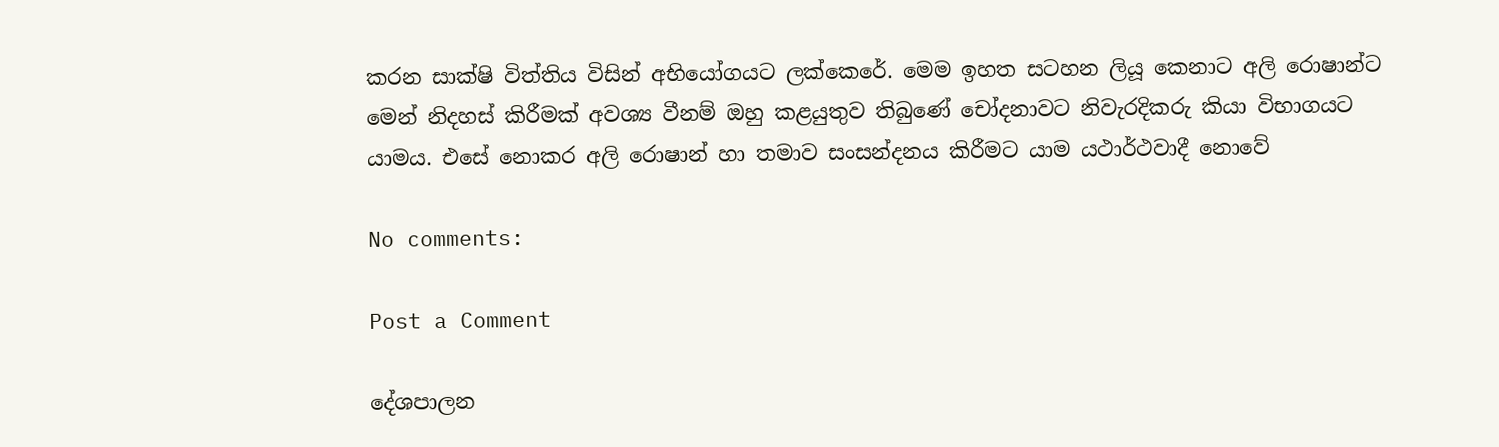කරන සාක්ෂි විත්තිය විසින් අභියෝගයට ලක්කෙරේ. මෙම ඉහත සටහන ලියූ කෙනාට අලි රොෂාන්ට මෙන් නිදහස් කිරීමක් අවශ්‍ය වීනම් ඔහු කළයුතුව තිබුණේ චෝදනාවට නිවැරදිකරු කියා විභාගයට යාමය. එසේ නොකර අලි රොෂාන් හා තමාව සංසන්දනය කිරීමට යාම යථාර්ථවාදී නොවේ

No comments:

Post a Comment

දේශපාලන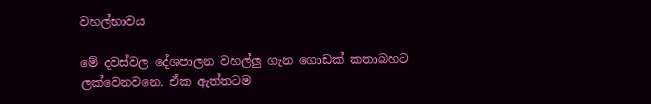වහල්භාවය

මේ දවස්වල දේශපාලන වහල්ලු ගැන ගොඩක් කතාබහට ලක්වෙනවනෙ. ඒක ඇත්තටම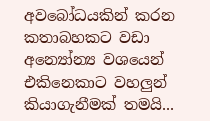අවබෝධයකින් කරන කතාබහකට වඩා අන්‍යෝන්‍ය වශයෙන් එකිනෙකාට වහලුන් කියාගැනීමක් තමයි...